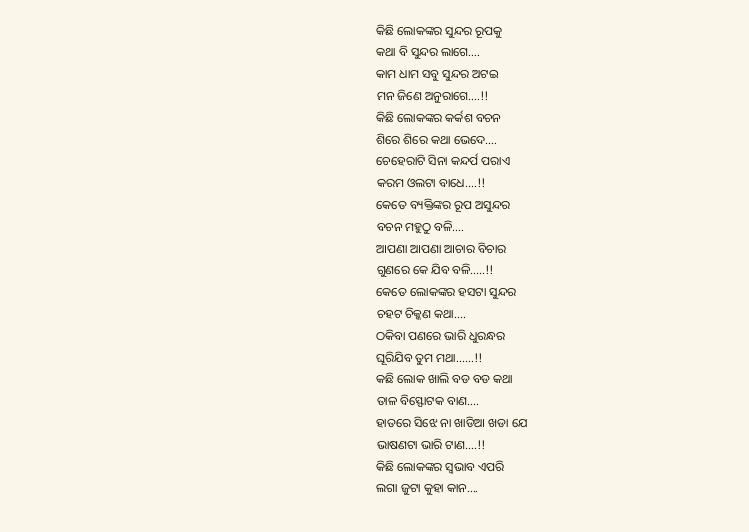କିଛି ଲୋକଙ୍କର ସୁନ୍ଦର ରୂପକୁ
କଥା ବି ସୁନ୍ଦର ଲାଗେ….
କାମ ଧାମ ସବୁ ସୁନ୍ଦର ଅଟଇ
ମନ ଜିଣେ ଅନୁରାଗେ….!!
କିଛି ଲୋକଙ୍କର କର୍କଶ ବଚନ
ଶିରେ ଶିରେ କଥା ଭେଦେ….
ଚେହେରାଟି ସିନା କନ୍ଦର୍ପ ପରାଏ
କରମ ଓଲଟା ବାଧେ….!!
କେତେ ବ୍ୟକ୍ତିଙ୍କର ରୂପ ଅସୁନ୍ଦର
ବଚନ ମହୁଠୁ ବଳି….
ଆପଣା ଆପଣା ଆଚାର ବିଚାର
ଗୁଣରେ କେ ଯିବ ବଳି…..!!
କେତେ ଲୋକଙ୍କର ହସଟା ସୁନ୍ଦର
ଚହଟ ଚିକ୍କଣ କଥା….
ଠକିବା ପଣରେ ଭାରି ଧୁରନ୍ଧର
ଘୂରିଯିବ ତୁମ ମଥା……!!
କଛି ଲୋକ ଖାଲି ବଡ ବଡ କଥା
ତାଳ ବିସ୍ଫୋଟକ ବାଣ….
ହାତରେ ସିଝେ ନା ଖାଡିଆ ଖଡା ଯେ
ଭାଷଣଟା ଭାରି ଟାଣ….!!
କିଛି ଲୋକଙ୍କର ସ୍ବଭାବ ଏପରି
ଲଗା ଜୁଟା କୁହା କାନ….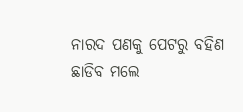ନାରଦ ପଣକୁ ପେଟରୁ ବହିଣ
ଛାଡିବ ମଲେ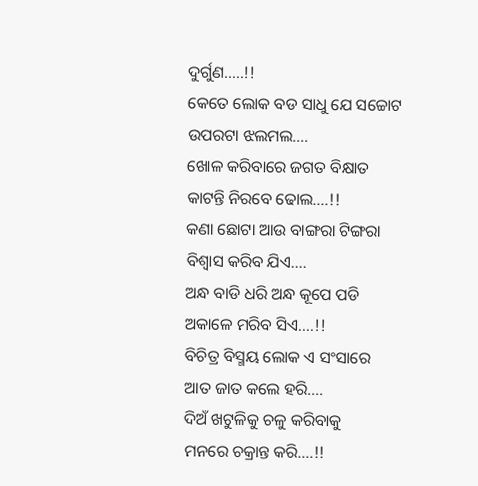ଦୁର୍ଗୁଣ…..!!
କେତେ ଲୋକ ବଡ ସାଧୁ ଯେ ସଚ୍ଚୋଟ
ଉପରଟା ଝଲମଲ….
ଖୋଳ କରିବାରେ ଜଗତ ବିକ୍ଷାତ
କାଟନ୍ତି ନିରବେ ଢୋଲ….!!
କଣା ଛୋଟା ଆଉ ବାଙ୍ଗରା ଟିଙ୍ଗରା
ବିଶ୍ବାସ କରିବ ଯିଏ….
ଅନ୍ଧ ବାଡି ଧରି ଅନ୍ଧ କୂପେ ପଡି
ଅକାଳେ ମରିବ ସିଏ….!!
ବିଚିତ୍ର ବିସ୍ମୟ ଲୋକ ଏ ସଂସାରେ
ଆତ ଜାତ କଲେ ହରି….
ଦିଅଁ ଖଟୁଳିକୁ ଚଳୁ କରିବାକୁ
ମନରେ ଚକ୍ରାନ୍ତ କରି….!!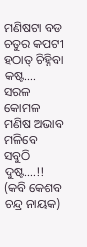ମଣିଷଟା ବଡ ଚତୁର କପଟୀ
ହଠାତ୍ ଚିହ୍ନିବା କଷ୍ଟ….
ସରଳ କୋମଳ ମଣିଷ ଅଭାବ
ମଳିବେ ସବୁଠି ଦୁଷ୍ଟ….!!
(କବି କେଶବ ଚନ୍ଦ୍ର ନାୟକ)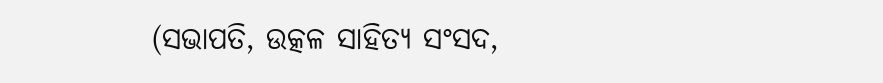(ସଭାପତି, ଉତ୍କଳ ସାହିତ୍ୟ ସଂସଦ,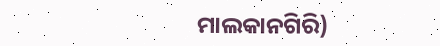ମାଲକାନଗିରି)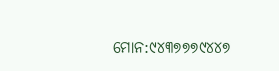ମୋନ:୯୪୩୭୭୭୯୪୪୭